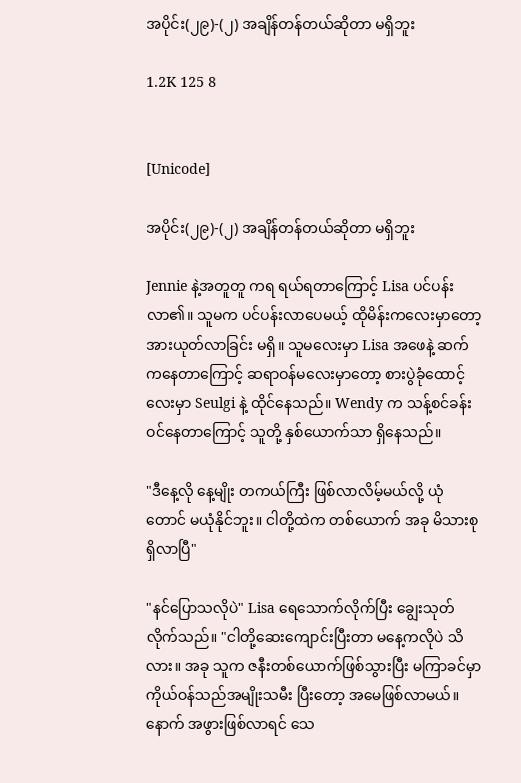အပိုင်း(၂၉)-(၂) အချိန်တန်တယ်ဆိုတာ မရှိဘူး

1.2K 125 8


[Unicode]

အပိုင်း(၂၉)-(၂) အချိန်တန်တယ်ဆိုတာ မရှိဘူး

Jennie နဲ့အတူတူ ကရ ရယ်ရတာကြောင့် Lisa ပင်ပန်းလာ၏။ သူမက ပင်ပန်းလာပေမယ့် ထိုမိန်းကလေးမှာတော့ အားယုတ်လာခြင်း မရှိ။ သူမလေးမှာ Lisa အဖေနဲ့ ဆက်ကနေ‌တာကြောင့် ဆရာဝန်မလေးမှာတော့ စားပွဲခုံထောင့်လေးမှာ Seulgi နဲ့ ထိုင်နေသည်။ Wendy က သန့်စင်ခန်းဝင်နေတာကြောင့် သူတို့ နှစ်ယောက်သာ ရှိနေသည်။

"ဒီနေ့လို နေ့မျိုး တကယ်ကြီး ဖြစ်လာလိမ့်မယ်လို့ ယုံတောင် မယုံ‌နိုင်ဘူး။ ငါတို့ထဲက တစ်ယောက် အခု မိသားစု ရှိလာပြီ"

"နင်ပြောသလိုပဲ" Lisa ရေသောက်လိုက်ပြီး ချွေးသုတ်လိုက်သည်။ "ငါတို့ဆေးကျောင်းပြီးတာ မနေ့ကလိုပဲ သိလား။ အခု သူက ဇနီးတစ်ယောက်ဖြစ်သွားပြီး မကြာခင်မှာ ကိုယ်ဝန်သည်အမျိုးသမီး ပြီးတော့ အမေဖြစ်လာမယ်။ နောက် အဖွားဖြစ်လာရင် သေ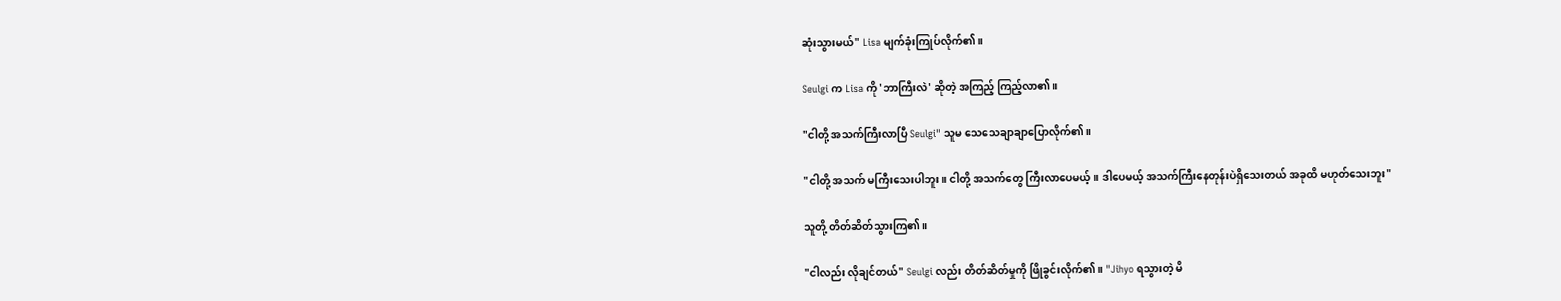ဆုံးသွားမယ်" Lisa မျက်ခုံးကြုပ်လိုက်၏။

Seulgi က Lisa ကို 'ဘာကြီးလဲ' ဆိုတဲ့ အကြည့် ကြည့်လာ၏။

"ငါတို့ အသက်ကြီးလာပြီ Seulgi" သူမ သေသေချာချာပြောလိုက်၏။

"ငါတို့ အသက် မကြီးသေးပါဘူး။ ငါတို့ အသက်တွေ ကြီးလာပေမယ့်။ ဒါပေမယ့် အသက်ကြီးနေတုန်းပဲရှိသေးတယ် အခုထိ မဟုတ်သေးဘူး"

သူတို့ တိတ်ဆိတ်သွားကြ၏။

"ငါလည်း လိုချင်တယ်" Seulgi လည်း တိတ်ဆိတ်မှုကို ဖြိုခွင်းလိုက်၏။ "Jihyo ရသွားတဲ့ မိ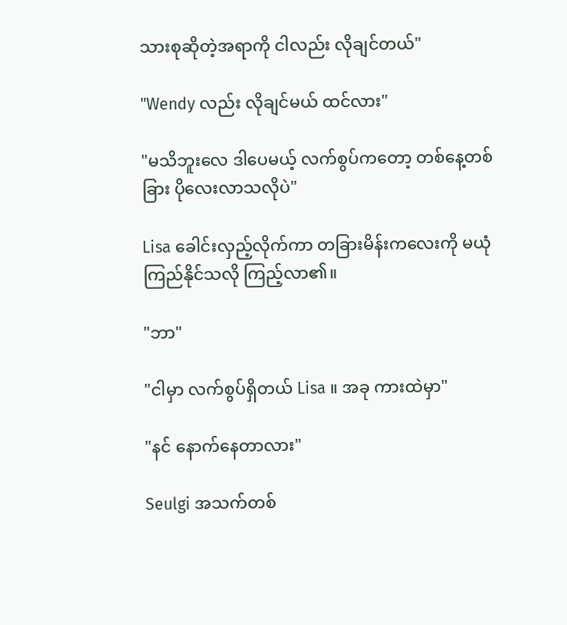သားစုဆိုတဲ့အရာကို ငါလည်း လိုချင်တယ်"

"Wendy လည်း လိုချင်မယ် ထင်လား"

"မသိဘူးလေ ဒါပေမယ့် လက်စွပ်ကတော့ တစ်နေ့တစ်ခြား ပိုလေးလာသလိုပဲ"

Lisa ခေါင်းလှည့်လိုက်ကာ တခြားမိန်းကလေးကို မယုံကြည်နိုင်သလို ကြည့်လာ၏။

"ဘာ"

"ငါမှာ လက်စွပ်ရှိတယ် Lisa ။ အခု ကားထဲမှာ"

"နင် နောက်‌နေတာလား"

Seulgi အသက်တစ်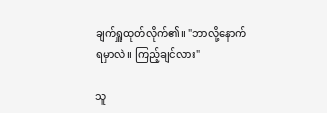ချက်ရှူထုတ်လိုက်၏။ "ဘာလို့နောက်ရမှာလဲ။ ကြည့်ချင်လား"

သူ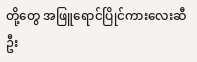တို့တွေ အဖြူရောင်ပြိုင်ကားလေးဆီ ဦး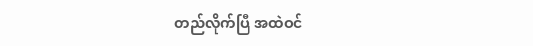တည်လိုက်ပြီ အထဲဝင်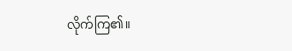လိုက်ကြ၏။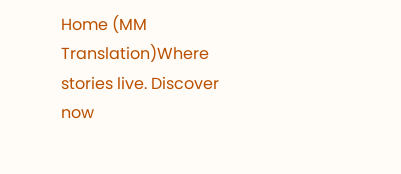Home (MM Translation)Where stories live. Discover now